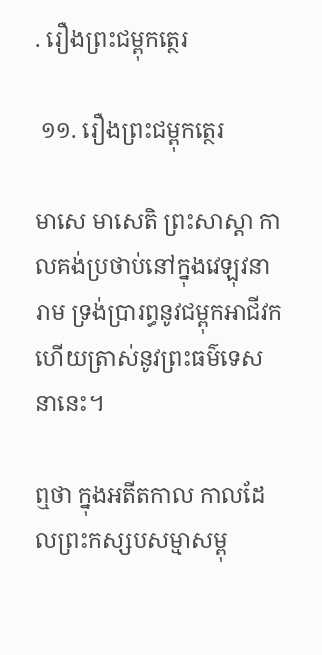. រឿងព្រះជម្ពុកត្ថេរ

 ១១. រឿងព្រះជម្ពុកត្ថេរ

មាសេ មាសេតិ ព្រះសាស្តា កាលគង់ប្រថាប់នៅក្នុងវេឡុវនារាម ទ្រង់ប្រារព្ធនូវជម្ពុកអាជីវក ហើយត្រាស់នូវព្រះធម៌ទេសនានេះ។

ឮថា ក្នុងអតីតកាល កាលដែលព្រះកស្សបសម្មាសម្ពុ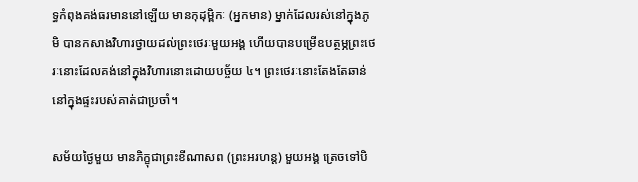ទ្ធកំពុងគង់ធរមាននៅឡើយ មានកុដុម្ពិកៈ (អ្នកមាន) ម្នាក់ដែលរស់នៅក្នុងភូមិ បានកសាងវិហារថ្វាយដល់ព្រះថេរៈមួយអង្គ ហើយបានបម្រើឧបត្ថម្ភព្រះថេរៈនោះដែលគង់នៅក្នុងវិហារនោះដោយបច្ច័យ ៤។ ព្រះថេរៈនោះតែងតែឆាន់នៅក្នុងផ្ទះរបស់គាត់ជាប្រចាំ។

សម័យថ្ងៃមួយ មានភិក្ខុជាព្រះខីណាសព (ព្រះអរហន្ត) មួយអង្គ ត្រេចទៅបិ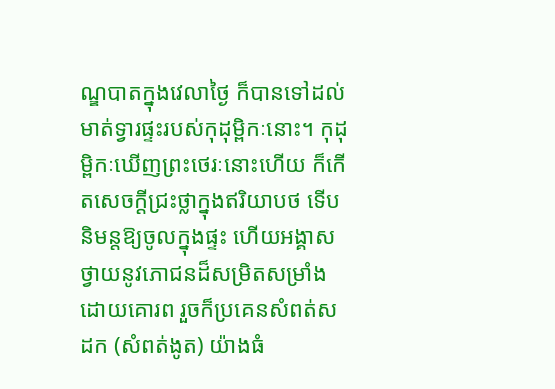ណ្ឌបាតក្នុងវេលាថ្ងៃ ក៏បានទៅដល់មាត់ទ្វារផ្ទះរបស់កុដុម្ពិកៈនោះ។ កុដុម្ពិកៈឃើញព្រះថេរៈនោះហើយ ក៏កើតសេចក្ដីជ្រះថ្លាក្នុងឥរិយាបថ ទើបនិមន្តឱ្យចូលក្នុងផ្ទះ ហើយអង្គាសថ្វាយនូវភោជនដ៏សម្រិតសម្រាំងដោយគោរព រួចក៏ប្រគេនសំពត់សដក (សំពត់ងូត) យ៉ាងធំ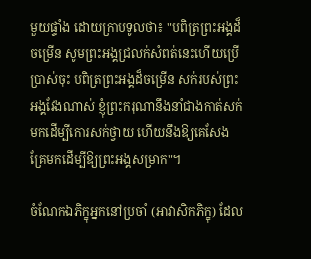មួយផ្ទាំង ដោយក្រាបទូលថា៖ "បពិត្រព្រះអង្គដ៏ចម្រើន សូមព្រះអង្គជ្រលក់សំពត់នេះហើយប្រើប្រាស់ចុះ បពិត្រព្រះអង្គដ៏ចម្រើន សក់របស់ព្រះអង្គវែងណាស់ ខ្ញុំព្រះករុណានឹងនាំជាងកាត់សក់មកដើម្បីកោរសក់ថ្វាយ ហើយនឹងឱ្យគេសែងគ្រែមកដើម្បីឱ្យព្រះអង្គសម្រាក"។

ចំណែកឯភិក្ខុអ្នកនៅប្រចាំ (អាវាសិកភិក្ខុ) ដែល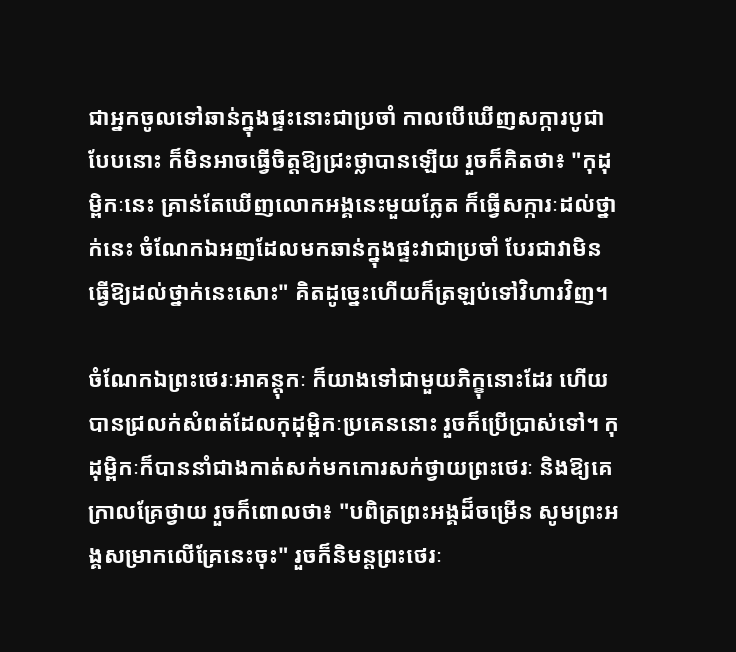ជាអ្នកចូលទៅឆាន់ក្នុងផ្ទះនោះជាប្រចាំ កាលបើឃើញសក្ការបូជាបែបនោះ ក៏មិនអាចធ្វើចិត្តឱ្យជ្រះថ្លាបានឡើយ រួចក៏គិតថា៖ "កុដុម្ពិកៈនេះ គ្រាន់តែឃើញលោកអង្គនេះមួយភ្លែត ក៏ធ្វើសក្ការៈដល់ថ្នាក់នេះ ចំណែកឯអញដែលមកឆាន់ក្នុងផ្ទះវាជាប្រចាំ បែរជាវាមិនធ្វើឱ្យដល់ថ្នាក់នេះសោះ" គិតដូច្នេះហើយក៏ត្រឡប់ទៅវិហារវិញ។

ចំណែកឯព្រះថេរៈអាគន្តុកៈ ក៏យាងទៅជាមួយភិក្ខុនោះដែរ ហើយបានជ្រលក់សំពត់ដែលកុដុម្ពិកៈប្រគេននោះ រួចក៏ប្រើប្រាស់ទៅ។ កុដុម្ពិកៈក៏បាននាំជាងកាត់សក់មកកោរសក់ថ្វាយព្រះថេរៈ និងឱ្យគេក្រាលគ្រែថ្វាយ រួចក៏ពោលថា៖ "បពិត្រព្រះអង្គដ៏ចម្រើន សូមព្រះអង្គសម្រាកលើគ្រែនេះចុះ" រួចក៏និមន្តព្រះថេរៈ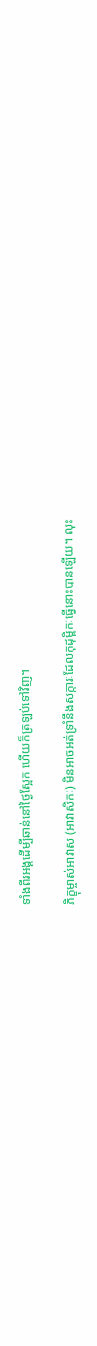ទាំងពីរអង្គដើម្បីឆាន់នៅថ្ងៃស្អែក ហើយក៏ត្រឡប់ទៅវិញ។

ភិក្ខុម្ចាស់អាវាស (អាវាសិកៈ) មិនអាចអត់ទ្រាំនឹងសក្ការៈដែលកុដុម្ពិកៈធ្វើនោះបានឡើយ។ លុះ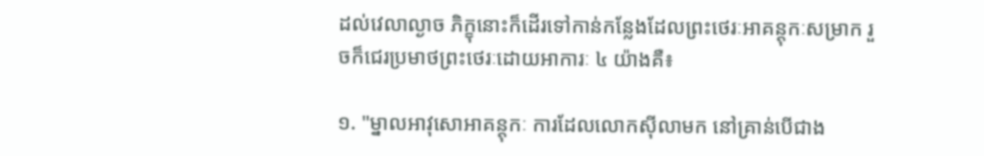ដល់វេលាល្ងាច ភិក្ខុនោះក៏ដើរទៅកាន់កន្លែងដែលព្រះថេរៈអាគន្តុកៈសម្រាក រួចក៏ជេរប្រមាថព្រះថេរៈដោយអាការៈ ៤ យ៉ាងគឺ៖

១. "ម្នាលអាវុសោអាគន្តុកៈ ការដែលលោកស៊ីលាមក នៅគ្រាន់បើជាង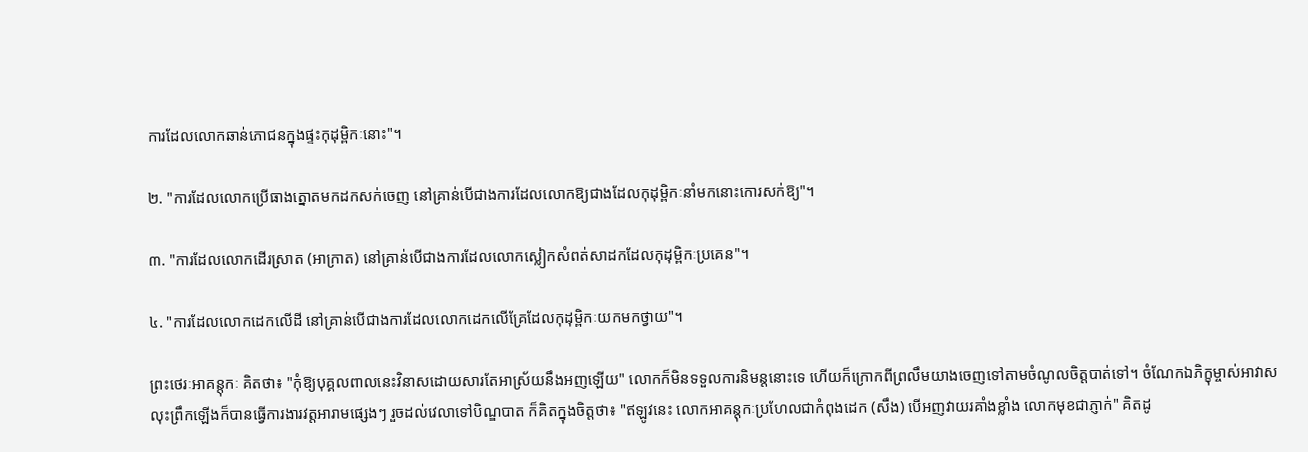ការដែលលោកឆាន់ភោជនក្នុងផ្ទះកុដុម្ពិកៈនោះ"។

២. "ការដែលលោកប្រើធាងត្នោតមកដកសក់ចេញ នៅគ្រាន់បើជាងការដែលលោកឱ្យជាងដែលកុដុម្ពិកៈនាំមកនោះកោរសក់ឱ្យ"។

៣. "ការដែលលោកដើរស្រាត (អាក្រាត) នៅគ្រាន់បើជាងការដែលលោកស្លៀកសំពត់សាដកដែលកុដុម្ពិកៈប្រគេន"។

៤. "ការដែលលោកដេកលើដី នៅគ្រាន់បើជាងការដែលលោកដេកលើគ្រែដែលកុដុម្ពិកៈយកមកថ្វាយ"។

ព្រះថេរៈអាគន្តុកៈ គិតថា៖ "កុំឱ្យបុគ្គលពាលនេះវិនាសដោយសារតែអាស្រ័យនឹងអញឡើយ" លោកក៏មិនទទួលការនិមន្តនោះទេ ហើយក៏ក្រោកពីព្រលឹមយាងចេញទៅតាមចំណូលចិត្តបាត់ទៅ។ ចំណែកឯភិក្ខុម្ចាស់អាវាស លុះព្រឹកឡើងក៏បានធ្វើការងារវត្តអារាមផ្សេងៗ រួចដល់វេលាទៅបិណ្ឌបាត ក៏គិតក្នុងចិត្តថា៖ "ឥឡូវនេះ លោកអាគន្តុកៈប្រហែលជាកំពុងដេក (សឹង) បើអញវាយរគាំងខ្លាំង លោកមុខជាភ្ញាក់" គិតដូ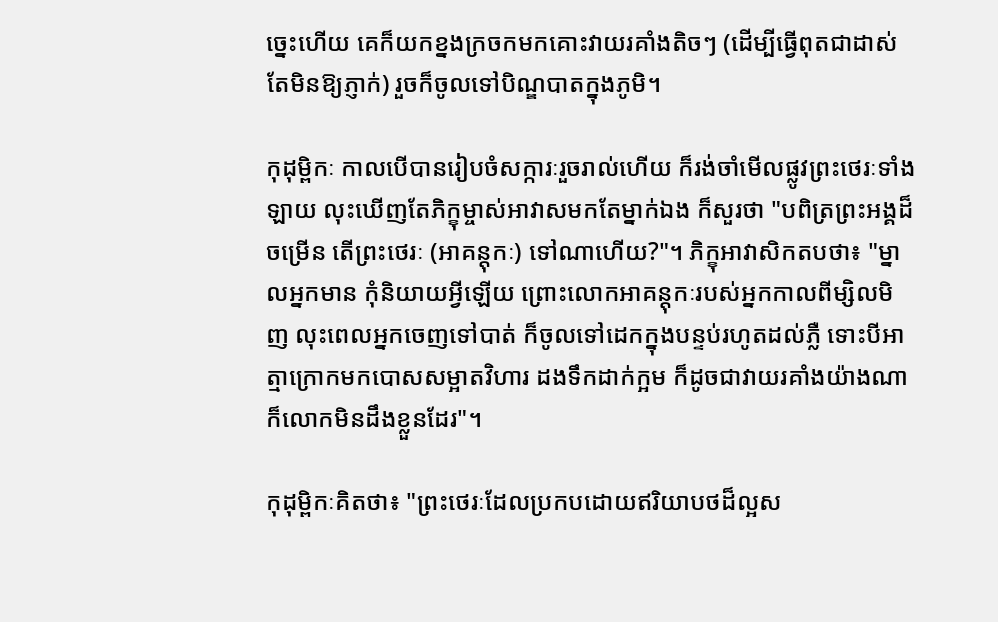ច្នេះហើយ គេក៏យកខ្នងក្រចកមកគោះវាយរគាំងតិចៗ (ដើម្បីធ្វើពុតជាដាស់តែមិនឱ្យភ្ញាក់) រួចក៏ចូលទៅបិណ្ឌបាតក្នុងភូមិ។

កុដុម្ពិកៈ កាលបើបានរៀបចំសក្ការៈរួចរាល់ហើយ ក៏រង់ចាំមើលផ្លូវព្រះថេរៈទាំងឡាយ លុះឃើញតែភិក្ខុម្ចាស់អាវាសមកតែម្នាក់ឯង ក៏សួរថា "បពិត្រព្រះអង្គដ៏ចម្រើន តើព្រះថេរៈ (អាគន្តុកៈ) ទៅណាហើយ?"។ ភិក្ខុអាវាសិកតបថា៖ "ម្នាលអ្នកមាន កុំនិយាយអ្វីឡើយ ព្រោះលោកអាគន្តុកៈរបស់អ្នកកាលពីម្សិលមិញ លុះពេលអ្នកចេញទៅបាត់ ក៏ចូលទៅដេកក្នុងបន្ទប់រហូតដល់ភ្លឺ ទោះបីអាត្មាក្រោកមកបោសសម្អាតវិហារ ដងទឹកដាក់ក្អម ក៏ដូចជាវាយរគាំងយ៉ាងណាក៏លោកមិនដឹងខ្លួនដែរ"។

កុដុម្ពិកៈគិតថា៖ "ព្រះថេរៈដែលប្រកបដោយឥរិយាបថដ៏ល្អស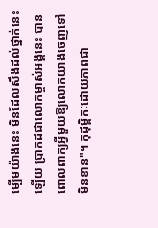ម្បើមយ៉ាងនេះ មិនដែលសឹងដល់ថ្នាក់នេះឡើយ ប្រាកដជាលោកម្ចាស់អង្គនេះ បានពោលពាក្យអ្វីមួយឱ្យលោកយាងចេញទៅមិនខាន"។ កុដុម្ពិកៈដោយភាពជា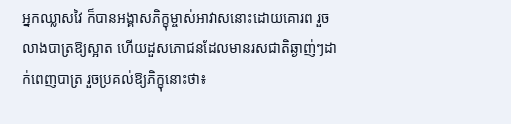អ្នកឈ្លាសវៃ ក៏បានអង្គាសភិក្ខុម្ចាស់អាវាសនោះដោយគោរព រួចលាងបាត្រឱ្យស្អាត ហើយដួសភោជនដែលមានរសជាតិឆ្ងាញ់ៗដាក់ពេញបាត្រ រួចប្រគល់ឱ្យភិក្ខុនោះថា៖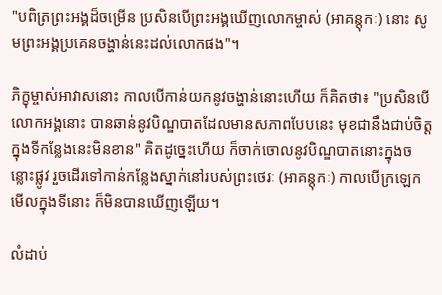"បពិត្រព្រះអង្គដ៏ចម្រើន ប្រសិនបើព្រះអង្គឃើញលោកម្ចាស់ (អាគន្តុកៈ) នោះ សូមព្រះអង្គប្រគេនចង្ហាន់នេះដល់លោកផង"។

ភិក្ខុម្ចាស់អាវាសនោះ កាលបើកាន់យកនូវចង្ហាន់នោះហើយ ក៏គិតថា៖ "ប្រសិនបើលោកអង្គនោះ បានឆាន់នូវបិណ្ឌបាតដែលមានសភាពបែបនេះ មុខជានឹងជាប់ចិត្តក្នុងទីកន្លែងនេះមិនខាន" គិតដូច្នេះហើយ ក៏ចាក់ចោលនូវបិណ្ឌបាតនោះក្នុងចន្លោះផ្លូវ រួចដើរទៅកាន់កន្លែងស្នាក់នៅរបស់ព្រះថេរៈ (អាគន្តុកៈ) កាលបើក្រឡេកមើលក្នុងទីនោះ ក៏មិនបានឃើញឡើយ។

លំដាប់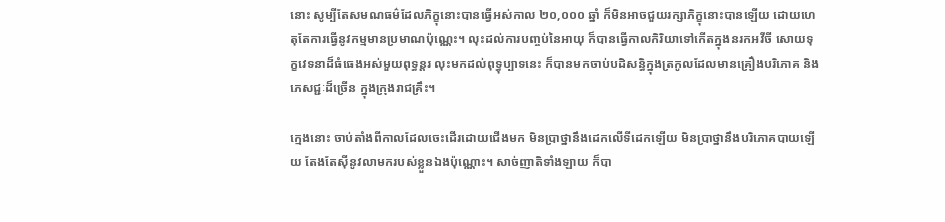នោះ សូម្បីតែសមណធម៌ដែលភិក្ខុនោះបានធ្វើអស់កាល ២០,០០០ ឆ្នាំ ក៏មិនអាចជួយរក្សាភិក្ខុនោះបានឡើយ ដោយហេតុតែការធ្វើនូវកម្មមានប្រមាណប៉ុណ្ណេះ។ លុះដល់ការបញ្ចប់នៃអាយុ ក៏បានធ្វើកាលកិរិយាទៅកើតក្នុងនរកអវីចី សោយទុក្ខវេទនាដ៏ធំធេងអស់មួយពុទ្ធន្តរ លុះមកដល់ពុទ្ធុប្បាទនេះ ក៏បានមកចាប់បដិសន្ធិក្នុងត្រកូលដែលមានគ្រឿងបរិភោគ និងភេសជ្ជៈដ៏ច្រើន ក្នុងក្រុងរាជគ្រឹះ។

ក្មេងនោះ ចាប់តាំងពីកាលដែលចេះដើរដោយជើងមក មិនប្រាថ្នានឹងដេកលើទីដេកឡើយ មិនប្រាថ្នានឹងបរិភោគបាយឡើយ តែងតែស៊ីនូវលាមករបស់ខ្លួនឯងប៉ុណ្ណោះ។ សាច់ញាតិទាំងឡាយ ក៏បា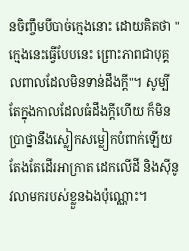នចិញ្ចឹមបីបាច់ក្មេងនោះ ដោយគិតថា "ក្មេងនេះធ្វើបែបនេះ ព្រោះភាពជាបុគ្គលពាលដែលមិនទាន់ដឹងក្ដី"។ សូម្បីតែក្នុងកាលដែលធំដឹងក្ដីហើយ ក៏មិនប្រាថ្នានឹងស្លៀកសម្លៀកបំពាក់ឡើយ តែងតែដើរអាក្រាត ដេកលើដី និងស៊ីនូវលាមករបស់ខ្លួនឯងប៉ុណ្ណោះ។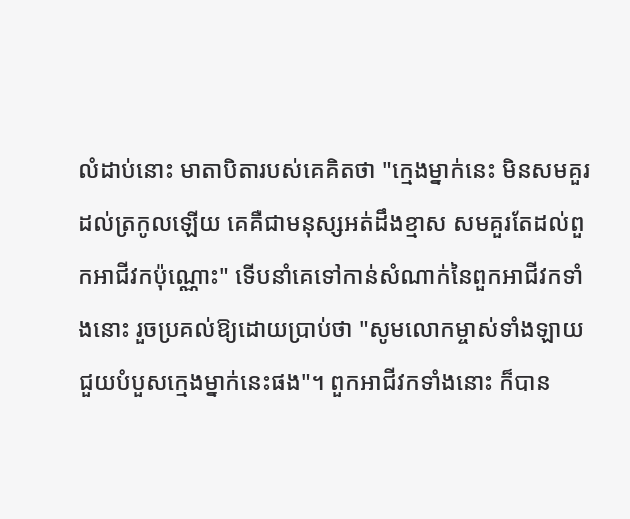លំដាប់នោះ មាតាបិតារបស់គេគិតថា "ក្មេងម្នាក់នេះ មិនសមគួរដល់ត្រកូលឡើយ គេគឺជាមនុស្សអត់ដឹងខ្មាស សមគួរតែដល់ពួកអាជីវកប៉ុណ្ណោះ" ទើបនាំគេទៅកាន់សំណាក់នៃពួកអាជីវកទាំងនោះ រួចប្រគល់ឱ្យដោយប្រាប់ថា "សូមលោកម្ចាស់ទាំងឡាយ ជួយបំបួសក្មេងម្នាក់នេះផង"។ ពួកអាជីវកទាំងនោះ ក៏បាន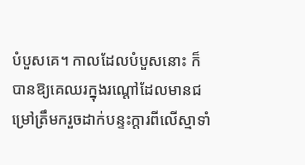បំបួសគេ។ កាលដែលបំបួសនោះ ក៏បានឱ្យគេឈរក្នុងរណ្ដៅដែលមានជម្រៅត្រឹមករួចដាក់បន្ទះក្ដារពីលើស្មាទាំ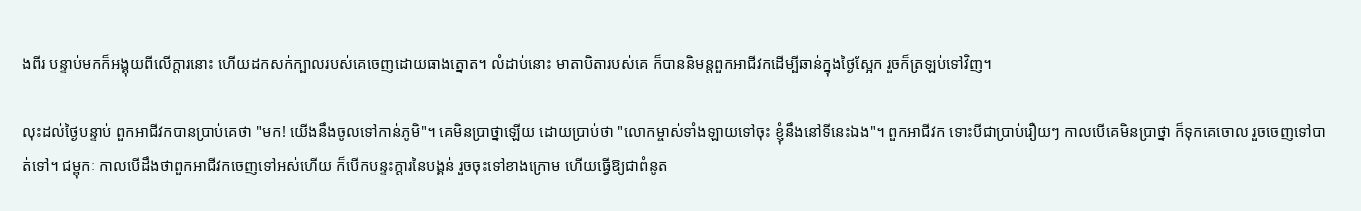ងពីរ បន្ទាប់មកក៏អង្គុយពីលើក្ដារនោះ ហើយដកសក់ក្បាលរបស់គេចេញដោយធាងត្នោត។ លំដាប់នោះ មាតាបិតារបស់គេ ក៏បាននិមន្តពួកអាជីវកដើម្បីឆាន់ក្នុងថ្ងៃស្អែក រួចក៏ត្រឡប់ទៅវិញ។

លុះដល់ថ្ងៃបន្ទាប់ ពួកអាជីវកបានប្រាប់គេថា "មក! យើងនឹងចូលទៅកាន់ភូមិ"។ គេមិនប្រាថ្នាឡើយ ដោយប្រាប់ថា "លោកម្ចាស់ទាំងឡាយទៅចុះ ខ្ញុំនឹងនៅទីនេះឯង"។ ពួកអាជីវក ទោះបីជាប្រាប់រឿយៗ កាលបើគេមិនប្រាថ្នា ក៏ទុកគេចោល រួចចេញទៅបាត់ទៅ។ ជម្ពុកៈ កាលបើដឹងថាពួកអាជីវកចេញទៅអស់ហើយ ក៏បើកបន្ទះក្ដារនៃបង្គន់ រួចចុះទៅខាងក្រោម ហើយធ្វើឱ្យជាពំនូត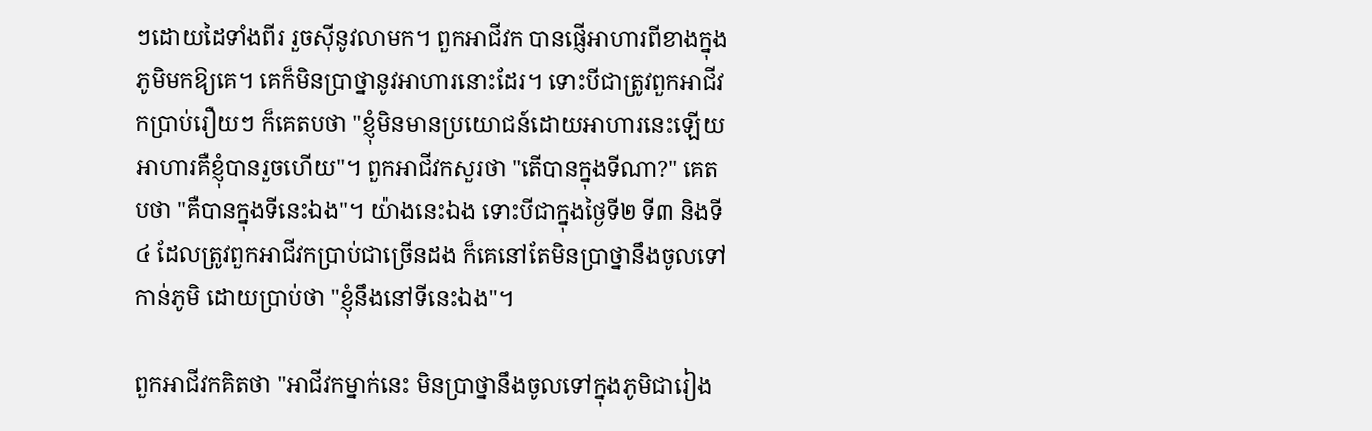ៗដោយដៃទាំងពីរ រួចស៊ីនូវលាមក។ ពួកអាជីវក បានផ្ញើអាហារពីខាងក្នុងភូមិមកឱ្យគេ។ គេក៏មិនប្រាថ្នានូវអាហារនោះដែរ។ ទោះបីជាត្រូវពួកអាជីវកប្រាប់រឿយៗ ក៏គេតបថា "ខ្ញុំមិនមានប្រយោជន៍ដោយអាហារនេះឡើយ អាហារគឺខ្ញុំបានរួចហើយ"។ ពួកអាជីវកសួរថា "តើបានក្នុងទីណា?" គេតបថា "គឺបានក្នុងទីនេះឯង"។ យ៉ាងនេះឯង ទោះបីជាក្នុងថ្ងៃទី២ ទី៣ និងទី៤ ដែលត្រូវពួកអាជីវកប្រាប់ជាច្រើនដង ក៏គេនៅតែមិនប្រាថ្នានឹងចូលទៅកាន់ភូមិ ដោយប្រាប់ថា "ខ្ញុំនឹងនៅទីនេះឯង"។

ពួកអាជីវកគិតថា "អាជីវកម្នាក់នេះ មិនប្រាថ្នានឹងចូលទៅក្នុងភូមិជារៀង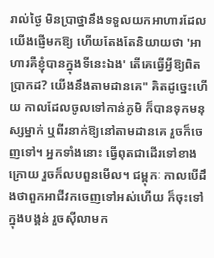រាល់ថ្ងៃ មិនប្រាថ្នានឹងទទួលយកអាហារដែលយើងផ្ញើមកឱ្យ ហើយតែងតែនិយាយថា 'អាហារគឺខ្ញុំបានក្នុងទីនេះឯង' តើគេធ្វើអ្វីឱ្យពិតប្រាកដ? យើងនឹងតាមដានគេ" គិតដូច្នេះហើយ កាលដែលចូលទៅកាន់ភូមិ ក៏បានទុកមនុស្សម្នាក់ ឬពីរនាក់ឱ្យនៅតាមដានគេ រួចក៏ចេញទៅ។ អ្នកទាំងនោះ ធ្វើពុតជាដើរទៅខាងក្រោយ រួចក៏លបពួនមើល។ ជម្ពុកៈ កាលបើដឹងថាពួកអាជីវកចេញទៅអស់ហើយ ក៏ចុះទៅក្នុងបង្គន់ រួចស៊ីលាមក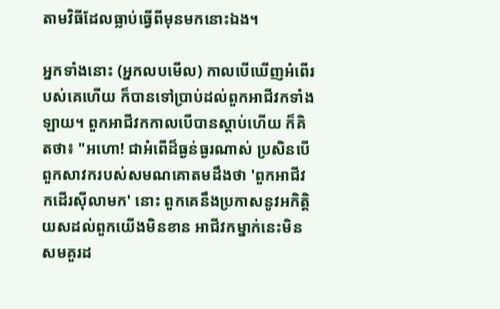តាមវិធីដែលធ្លាប់ធ្វើពីមុនមកនោះឯង។

អ្នកទាំងនោះ (អ្នកលបមើល) កាលបើឃើញអំពើរបស់គេហើយ ក៏បានទៅប្រាប់ដល់ពួកអាជីវកទាំងឡាយ។ ពួកអាជីវកកាលបើបានស្ដាប់ហើយ ក៏គិតថា៖ "អហោ! ជាអំពើដ៏ធ្ងន់ធ្ងរណាស់ ប្រសិនបើពួកសាវករបស់សមណគោតមដឹងថា 'ពួកអាជីវកដើរស៊ីលាមក' នោះ ពួកគេនឹងប្រកាសនូវអកិត្តិយសដល់ពួកយើងមិនខាន អាជីវកម្នាក់នេះមិនសមគួរដ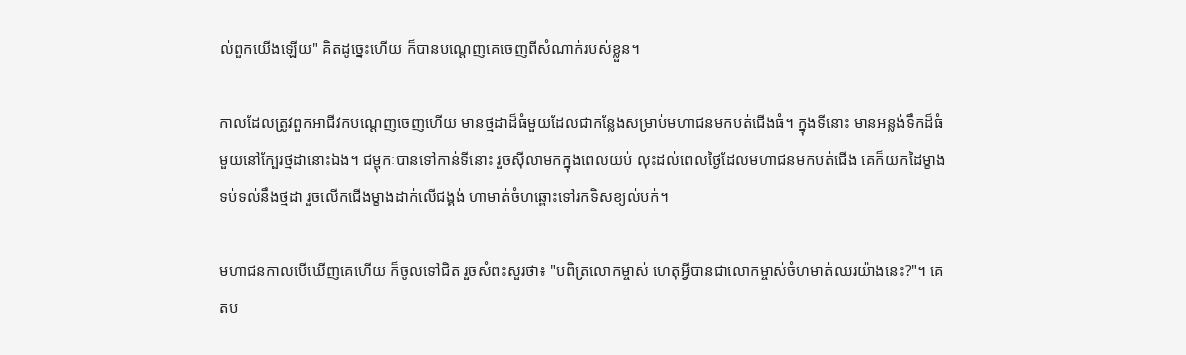ល់ពួកយើងឡើយ" គិតដូច្នេះហើយ ក៏បានបណ្ដេញគេចេញពីសំណាក់របស់ខ្លួន។

កាលដែលត្រូវពួកអាជីវកបណ្ដេញចេញហើយ មានថ្មដាដ៏ធំមួយដែលជាកន្លែងសម្រាប់មហាជនមកបត់ជើងធំ។ ក្នុងទីនោះ មានអន្លង់ទឹកដ៏ធំមួយនៅក្បែរថ្មដានោះឯង។ ជម្ពុកៈបានទៅកាន់ទីនោះ រួចស៊ីលាមកក្នុងពេលយប់ លុះដល់ពេលថ្ងៃដែលមហាជនមកបត់ជើង គេក៏យកដៃម្ខាងទប់ទល់នឹងថ្មដា រួចលើកជើងម្ខាងដាក់លើជង្គង់ ហាមាត់ចំហឆ្ពោះទៅរកទិសខ្យល់បក់។

មហាជនកាលបើឃើញគេហើយ ក៏ចូលទៅជិត រួចសំពះសួរថា៖ "បពិត្រលោកម្ចាស់ ហេតុអ្វីបានជាលោកម្ចាស់ចំហមាត់ឈរយ៉ាងនេះ?"។ គេតប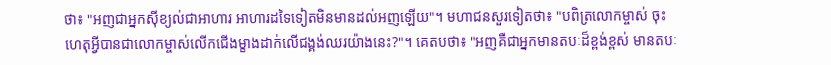ថា៖ "អញជាអ្នកស៊ីខ្យល់ជាអាហារ អាហារដទៃទៀតមិនមានដល់អញឡើយ"។ មហាជនសួរទៀតថា៖ "បពិត្រលោកម្ចាស់ ចុះហេតុអ្វីបានជាលោកម្ចាស់លើកជើងម្ខាងដាក់លើជង្គង់ឈរយ៉ាងនេះ?"។ គេតបថា៖ "អញគឺជាអ្នកមានតបៈដ៏ខ្ពង់ខ្ពស់ មានតបៈ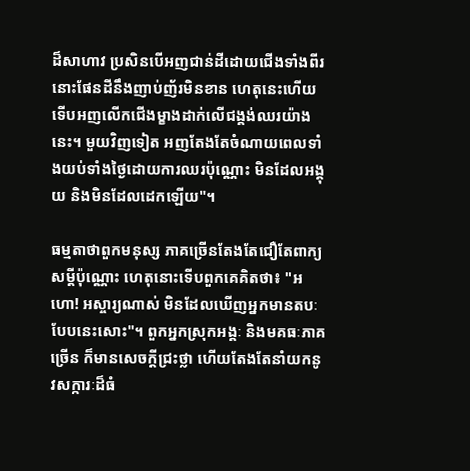ដ៏សាហាវ ប្រសិនបើអញជាន់ដីដោយជើងទាំងពីរ នោះផែនដីនឹងញាប់ញ័រមិនខាន ហេតុនេះហើយ ទើបអញលើកជើងម្ខាងដាក់លើជង្គង់ឈរយ៉ាងនេះ។ មួយវិញទៀត អញតែងតែចំណាយពេលទាំងយប់ទាំងថ្ងៃដោយការឈរប៉ុណ្ណោះ មិនដែលអង្គុយ និងមិនដែលដេកឡើយ"។

ធម្មតាថាពួកមនុស្ស ភាគច្រើនតែងតែជឿតែពាក្យសម្ដីប៉ុណ្ណោះ ហេតុនោះទើបពួកគេគិតថា៖ "អហោ! អស្ចារ្យណាស់ មិនដែលឃើញអ្នកមានតបៈបែបនេះសោះ"។ ពួកអ្នកស្រុកអង្គៈ និងមគធៈភាគច្រើន ក៏មានសេចក្ដីជ្រះថ្លា ហើយតែងតែនាំយកនូវសក្ការៈដ៏ធំ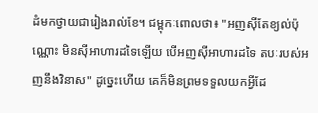ដំមកថ្វាយជារៀងរាល់ខែ។ ជម្ពុកៈពោលថា៖ "អញស៊ីតែខ្យល់ប៉ុណ្ណោះ មិនស៊ីអាហារដទៃឡើយ បើអញស៊ីអាហារដទៃ តបៈរបស់អញនឹងវិនាស" ដូច្នេះហើយ គេក៏មិនព្រមទទួលយកអ្វីដែ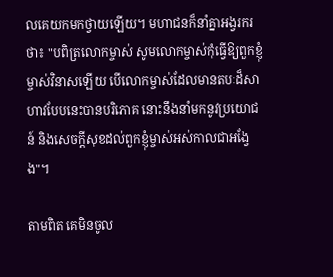លគេយកមកថ្វាយឡើយ។ មហាជនក៏នាំគ្នាអង្វរករថា៖ "បពិត្រលោកម្ចាស់ សូមលោកម្ចាស់កុំធ្វើឱ្យពួកខ្ញុំម្ចាស់វិនាសឡើយ បើលោកម្ចាស់ដែលមានតបៈដ៏សាហាវបែបនេះបានបរិភោគ នោះនឹងនាំមកនូវប្រយោជន៍ និងសេចក្ដីសុខដល់ពួកខ្ញុំម្ចាស់អស់កាលជាអង្វែង"។

តាមពិត គេមិនចូល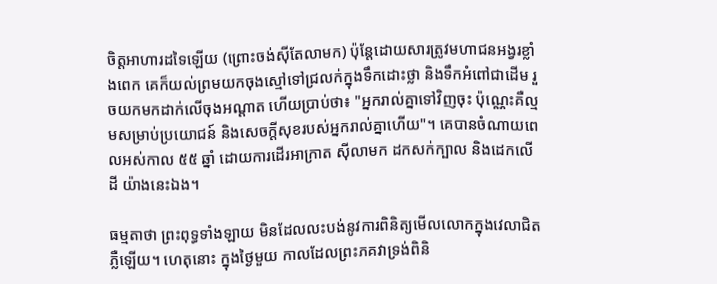ចិត្តអាហារដទៃឡើយ (ព្រោះចង់ស៊ីតែលាមក) ប៉ុន្តែដោយសារត្រូវមហាជនអង្វរខ្លាំងពេក គេក៏យល់ព្រមយកចុងស្មៅទៅជ្រលក់ក្នុងទឹកដោះថ្លា និងទឹកអំពៅជាដើម រួចយកមកដាក់លើចុងអណ្ដាត ហើយប្រាប់ថា៖ "អ្នករាល់គ្នាទៅវិញចុះ ប៉ុណ្ណេះគឺល្មមសម្រាប់ប្រយោជន៍ និងសេចក្ដីសុខរបស់អ្នករាល់គ្នាហើយ"។ គេបានចំណាយពេលអស់កាល ៥៥ ឆ្នាំ ដោយការដើរអាក្រាត ស៊ីលាមក ដកសក់ក្បាល និងដេកលើដី យ៉ាងនេះឯង។

ធម្មតាថា ព្រះពុទ្ធទាំងឡាយ មិនដែលលះបង់នូវការពិនិត្យមើលលោកក្នុងវេលាជិតភ្លឺឡើយ។ ហេតុនោះ ក្នុងថ្ងៃមួយ កាលដែលព្រះភគវាទ្រង់ពិនិ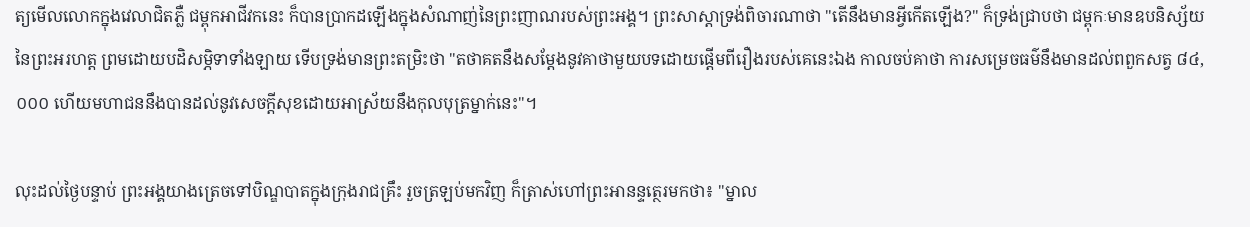ត្យមើលលោកក្នុងវេលាជិតភ្លឺ ជម្ពុកអាជីវកនេះ ក៏បានប្រាកដឡើងក្នុងសំណាញ់នៃព្រះញាណរបស់ព្រះអង្គ។ ព្រះសាស្តាទ្រង់ពិចារណាថា "តើនឹងមានអ្វីកើតឡើង?" ក៏ទ្រង់ជ្រាបថា ជម្ពុកៈមានឧបនិស្ស័យនៃព្រះអរហត្ត ព្រមដោយបដិសម្ភិទាទាំងឡាយ ទើបទ្រង់មានព្រះតម្រិះថា "តថាគតនឹងសម្ដែងនូវគាថាមួយបទដោយផ្ដើមពីរឿងរបស់គេនេះឯង កាលចប់គាថា ការសម្រេចធម៌នឹងមានដល់ពពួកសត្វ ៨៤,០០០ ហើយមហាជននឹងបានដល់នូវសេចក្ដីសុខដោយអាស្រ័យនឹងកុលបុត្រម្នាក់នេះ"។

លុះដល់ថ្ងៃបន្ទាប់ ព្រះអង្គយាងត្រេចទៅបិណ្ឌបាតក្នុងក្រុងរាជគ្រឹះ រួចត្រឡប់មកវិញ ក៏ត្រាស់ហៅព្រះអានន្ទត្ថេរមកថា៖ "ម្នាល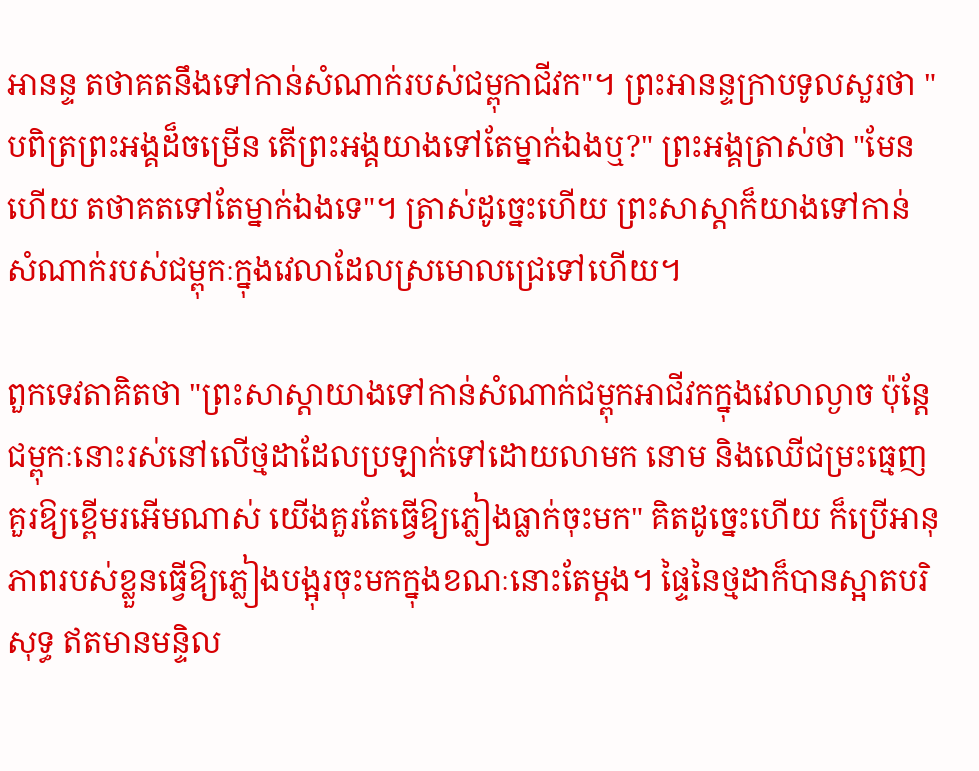អានន្ទ តថាគតនឹងទៅកាន់សំណាក់របស់ជម្ពុកាជីវក"។ ព្រះអានន្ទក្រាបទូលសួរថា "បពិត្រព្រះអង្គដ៏ចម្រើន តើព្រះអង្គយាងទៅតែម្នាក់ឯងឬ?" ព្រះអង្គត្រាស់ថា "មែនហើយ តថាគតទៅតែម្នាក់ឯងទេ"។ ត្រាស់ដូច្នេះហើយ ព្រះសាស្តាក៏យាងទៅកាន់សំណាក់របស់ជម្ពុកៈក្នុងវេលាដែលស្រមោលជ្រេទៅហើយ។

ពួកទេវតាគិតថា "ព្រះសាស្តាយាងទៅកាន់សំណាក់ជម្ពុកអាជីវកក្នុងវេលាល្ងាច ប៉ុន្តែជម្ពុកៈនោះរស់នៅលើថ្មដាដែលប្រឡាក់ទៅដោយលាមក នោម និងឈើជម្រះធ្មេញគួរឱ្យខ្ពើមរអើមណាស់ យើងគួរតែធ្វើឱ្យភ្លៀងធ្លាក់ចុះមក" គិតដូច្នេះហើយ ក៏ប្រើអានុភាពរបស់ខ្លួនធ្វើឱ្យភ្លៀងបង្អុរចុះមកក្នុងខណៈនោះតែម្ដង។ ផ្ទៃនៃថ្មដាក៏បានស្អាតបរិសុទ្ធ ឥតមានមន្ទិល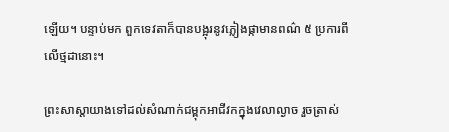ឡើយ។ បន្ទាប់មក ពួកទេវតាក៏បានបង្អុរនូវភ្លៀងផ្កាមានពណ៌ ៥ ប្រការពីលើថ្មដានោះ។

ព្រះសាស្តាយាងទៅដល់សំណាក់ជម្ពុកអាជីវកក្នុងវេលាល្ងាច រួចត្រាស់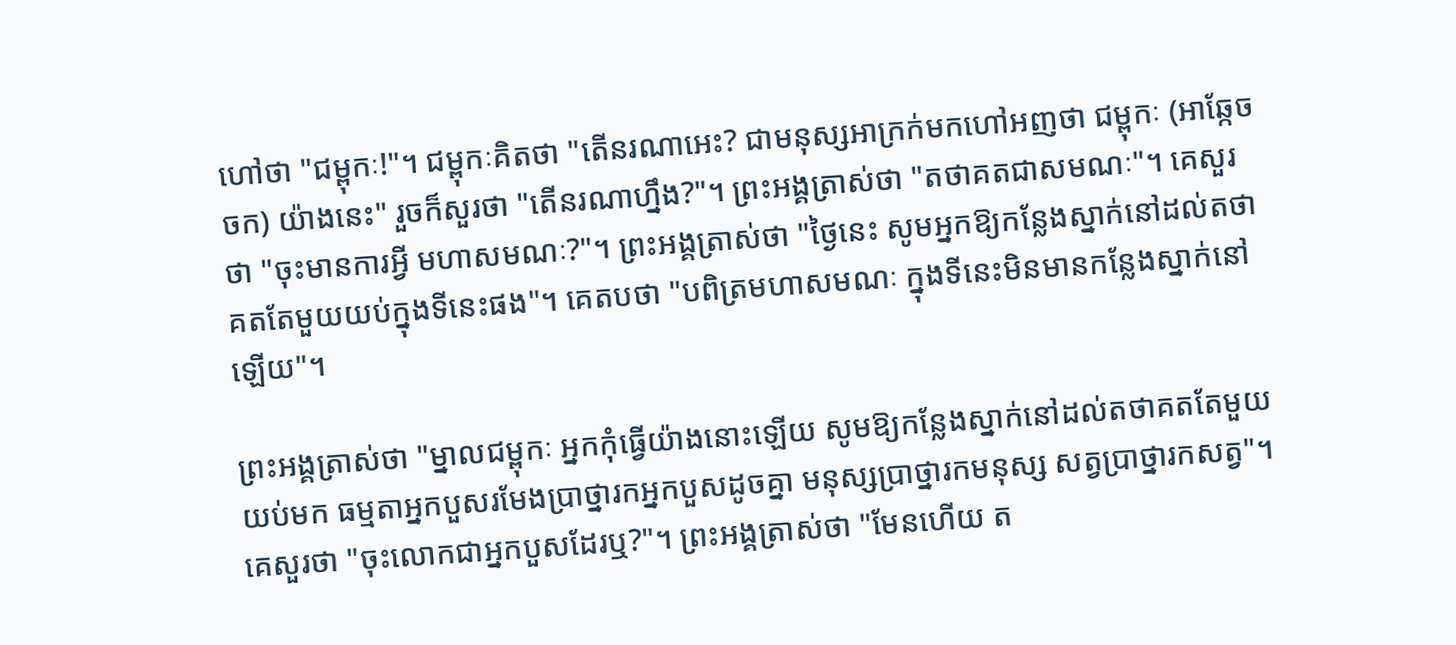ហៅថា "ជម្ពុកៈ!"។ ជម្ពុកៈគិតថា "តើនរណាអេះ? ជាមនុស្សអាក្រក់មកហៅអញថា ជម្ពុកៈ (អាឆ្កែចចក) យ៉ាងនេះ" រួចក៏សួរថា "តើនរណាហ្នឹង?"។ ព្រះអង្គត្រាស់ថា "តថាគតជាសមណៈ"។ គេសួរថា "ចុះមានការអ្វី មហាសមណៈ?"។ ព្រះអង្គត្រាស់ថា "ថ្ងៃនេះ សូមអ្នកឱ្យកន្លែងស្នាក់នៅដល់តថាគតតែមួយយប់ក្នុងទីនេះផង"។ គេតបថា "បពិត្រមហាសមណៈ ក្នុងទីនេះមិនមានកន្លែងស្នាក់នៅឡើយ"។

ព្រះអង្គត្រាស់ថា "ម្នាលជម្ពុកៈ អ្នកកុំធ្វើយ៉ាងនោះឡើយ សូមឱ្យកន្លែងស្នាក់នៅដល់តថាគតតែមួយយប់មក ធម្មតាអ្នកបួសរមែងប្រាថ្នារកអ្នកបួសដូចគ្នា មនុស្សប្រាថ្នារកមនុស្ស សត្វប្រាថ្នារកសត្វ"។ គេសួរថា "ចុះលោកជាអ្នកបួសដែរឬ?"។ ព្រះអង្គត្រាស់ថា "មែនហើយ ត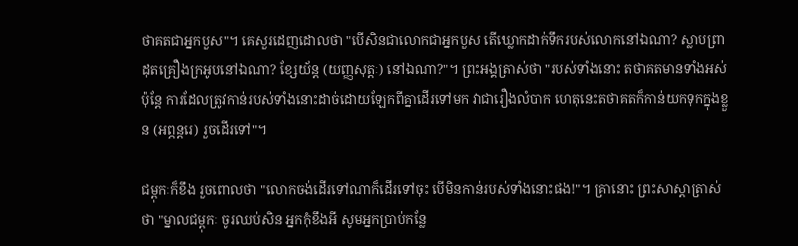ថាគតជាអ្នកបួស"។ គេសួរដេញដោលថា "បើសិនជាលោកជាអ្នកបួស តើឃ្លោកដាក់ទឹករបស់លោកនៅឯណា? ស្លាបព្រាដុតគ្រឿងក្រអូបនៅឯណា? ខ្សែយ័ន្ត (យញ្ញសុត្តៈ) នៅឯណា?"។ ព្រះអង្គត្រាស់ថា "របស់ទាំងនោះ តថាគតមានទាំងអស់ ប៉ុន្តែ ការដែលត្រូវកាន់របស់ទាំងនោះដាច់ដោយឡែកពីគ្នាដើរទៅមក វាជារឿងលំបាក ហេតុនេះតថាគតក៏កាន់យកទុកក្នុងខ្លួន (អព្ភន្តរេ) រួចដើរទៅ"។

ជម្ពុកៈក៏ខឹង រួចពោលថា "លោកចង់ដើរទៅណាក៏ដើរទៅចុះ បើមិនកាន់របស់ទាំងនោះផង!"។ គ្រានោះ ព្រះសាស្តាត្រាស់ថា "ម្នាលជម្ពុកៈ ចូរឈប់សិន អ្នកកុំខឹងអី សូមអ្នកប្រាប់កន្លែ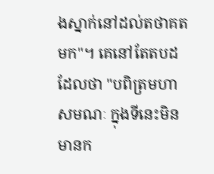ងស្នាក់នៅដល់តថាគតមក"។ គេនៅតែតបដដែលថា "បពិត្រមហាសមណៈ ក្នុងទីនេះមិនមានក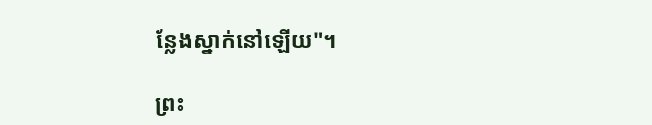ន្លែងស្នាក់នៅឡើយ"។

ព្រះ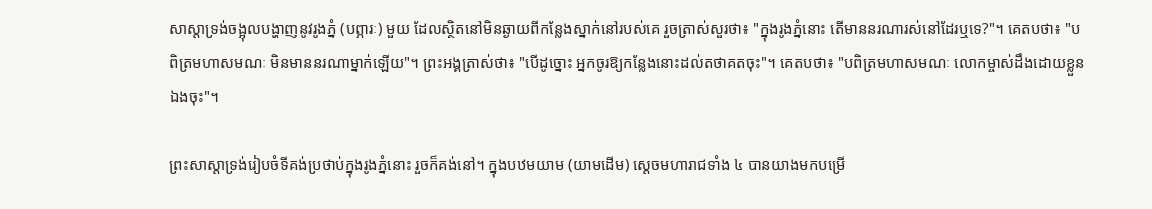សាស្តាទ្រង់ចង្អុលបង្ហាញនូវរូងភ្នំ (បព្ភារៈ) មួយ ដែលស្ថិតនៅមិនឆ្ងាយពីកន្លែងស្នាក់នៅរបស់គេ រួចត្រាស់សួរថា៖ "ក្នុងរូងភ្នំនោះ តើមាននរណារស់នៅដែរឬទេ?"។ គេតបថា៖ "បពិត្រមហាសមណៈ មិនមាននរណាម្នាក់ឡើយ"។ ព្រះអង្គត្រាស់ថា៖ "បើដូច្នោះ អ្នកចូរឱ្យកន្លែងនោះដល់តថាគតចុះ"។ គេតបថា៖ "បពិត្រមហាសមណៈ លោកម្ចាស់ដឹងដោយខ្លួនឯងចុះ"។

ព្រះសាស្តាទ្រង់រៀបចំទីគង់ប្រថាប់ក្នុងរូងភ្នំនោះ រួចក៏គង់នៅ។ ក្នុងបឋមយាម (យាមដើម) ស្ដេចមហារាជទាំង ៤ បានយាងមកបម្រើ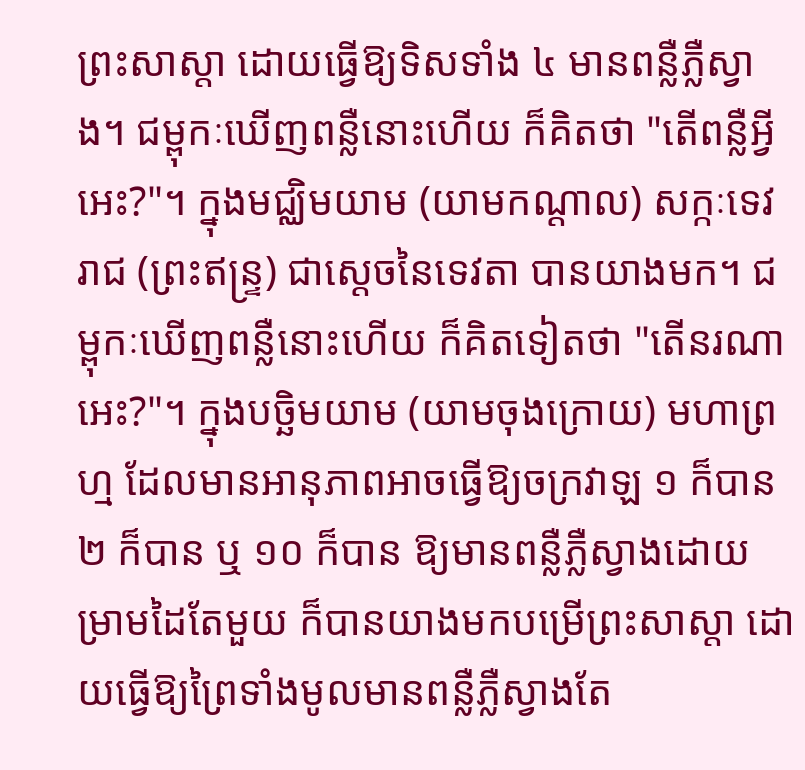ព្រះសាស្តា ដោយធ្វើឱ្យទិសទាំង ៤ មានពន្លឺភ្លឺស្វាង។ ជម្ពុកៈឃើញពន្លឺនោះហើយ ក៏គិតថា "តើពន្លឺអ្វីអេះ?"។ ក្នុងមជ្ឈិមយាម (យាមកណ្ដាល) សក្កៈទេវរាជ (ព្រះឥន្ទ្រ) ជាស្ដេចនៃទេវតា បានយាងមក។ ជម្ពុកៈឃើញពន្លឺនោះហើយ ក៏គិតទៀតថា "តើនរណាអេះ?"។ ក្នុងបច្ឆិមយាម (យាមចុងក្រោយ) មហាព្រហ្ម ដែលមានអានុភាពអាចធ្វើឱ្យចក្រវាឡ ១ ក៏បាន ២ ក៏បាន ឬ ១០ ក៏បាន ឱ្យមានពន្លឺភ្លឺស្វាងដោយម្រាមដៃតែមួយ ក៏បានយាងមកបម្រើព្រះសាស្តា ដោយធ្វើឱ្យព្រៃទាំងមូលមានពន្លឺភ្លឺស្វាងតែ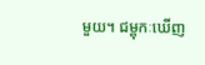មួយ។ ជម្ពុកៈឃើញ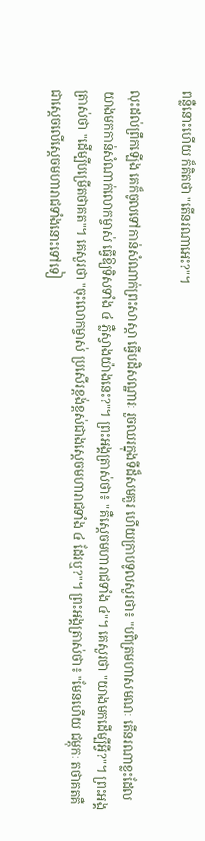ពន្លឺនោះហើយ ក៏គិតថា "តើនរណាអេះ?"។

លុះដល់ព្រឹកឡើង គេក៏ចូលទៅកាន់សំណាក់ព្រះសាស្តា ធ្វើបដិសណ្ឋារៈ រួចឈរក្នុងទីដ៏សមគួរ ហើយក្រាបទូលសួរថា៖ "បពិត្រមហាសមណៈ តើនរណាខ្លះដែលយាងមកកាន់សំណាក់លោកម្ចាស់ ធ្វើឱ្យទិសទាំង ៤ ភ្លឺស្វាងយ៉ាងនេះ?"។ ព្រះអង្គត្រាស់ថា៖ "គឺស្ដេចមហារាជទាំង ៤"។ គេសួរថា "យាងមកដើម្បីអ្វី?"។ ព្រះអង្គត្រាស់ថា "ដើម្បីបម្រើតថាគត"។ គេសួរថា "ចុះលោកម្ចាស់ ប្រសើរខ្ពង់ខ្ពស់ជាងស្ដេចមហារាជទាំង ៤ ដែរឬ?"។ ព្រះអង្គត្រាស់ថា៖ "មែនហើយ ជម្ពុកៈ តថាគតគឺជាស្ដេចលើស្ដេចមហារាជទាំងនោះទៅទៀ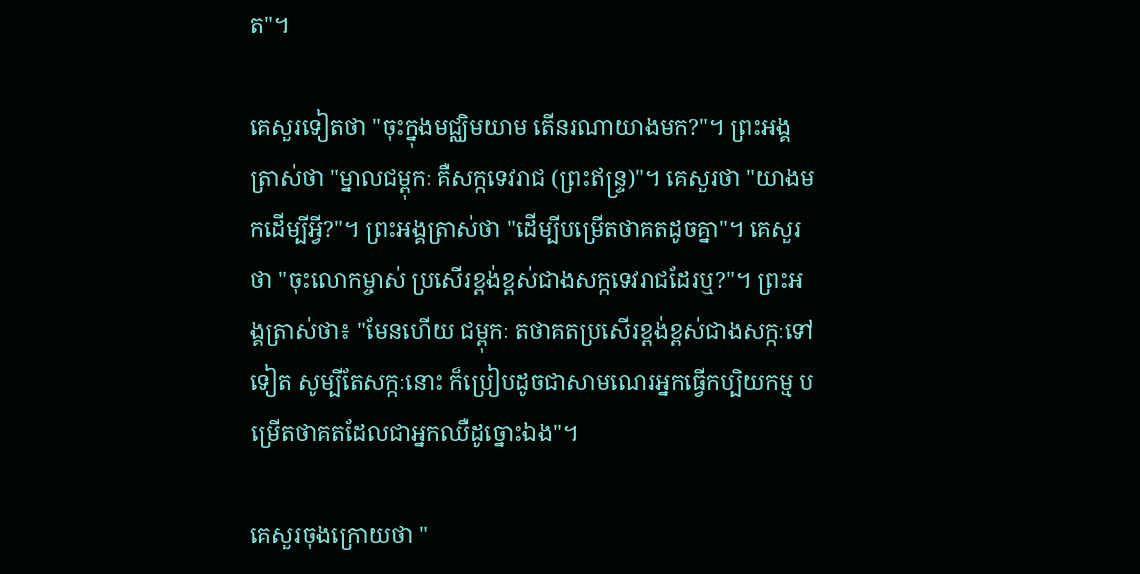ត"។

គេសួរទៀតថា "ចុះក្នុងមជ្ឈិមយាម តើនរណាយាងមក?"។ ព្រះអង្គត្រាស់ថា "ម្នាលជម្ពុកៈ គឺសក្កទេវរាជ (ព្រះឥន្ទ្រ)"។ គេសួរថា "យាងមកដើម្បីអ្វី?"។ ព្រះអង្គត្រាស់ថា "ដើម្បីបម្រើតថាគតដូចគ្នា"។ គេសួរថា "ចុះលោកម្ចាស់ ប្រសើរខ្ពង់ខ្ពស់ជាងសក្កទេវរាជដែរឬ?"។ ព្រះអង្គត្រាស់ថា៖ "មែនហើយ ជម្ពុកៈ តថាគតប្រសើរខ្ពង់ខ្ពស់ជាងសក្កៈទៅទៀត សូម្បីតែសក្កៈនោះ ក៏ប្រៀបដូចជាសាមណេរអ្នកធ្វើកប្បិយកម្ម បម្រើតថាគតដែលជាអ្នកឈឺដូច្នោះឯង"។

គេសួរចុងក្រោយថា "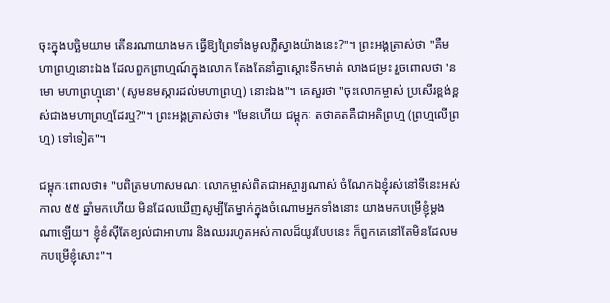ចុះក្នុងបច្ឆិមយាម តើនរណាយាងមក ធ្វើឱ្យព្រៃទាំងមូលភ្លឺស្វាងយ៉ាងនេះ?"។ ព្រះអង្គត្រាស់ថា "គឺមហាព្រហ្មនោះឯង ដែលពួកព្រាហ្មណ៍ក្នុងលោក តែងតែនាំគ្នាស្ដោះទឹកមាត់ លាងជម្រះ រួចពោលថា 'នមោ មហាព្រហ្មុនោ' (សូមនមស្ការដល់មហាព្រហ្ម) នោះឯង"។ គេសួរថា "ចុះលោកម្ចាស់ ប្រសើរខ្ពង់ខ្ពស់ជាងមហាព្រហ្មដែរឬ?"។ ព្រះអង្គត្រាស់ថា៖ "មែនហើយ ជម្ពុកៈ តថាគតគឺជាអតិព្រហ្ម (ព្រហ្មលើព្រហ្ម) ទៅទៀត"។

ជម្ពុកៈពោលថា៖ "បពិត្រមហាសមណៈ លោកម្ចាស់ពិតជាអស្ចារ្យណាស់ ចំណែកឯខ្ញុំរស់នៅទីនេះអស់កាល ៥៥ ឆ្នាំមកហើយ មិនដែលឃើញសូម្បីតែម្នាក់ក្នុងចំណោមអ្នកទាំងនោះ យាងមកបម្រើខ្ញុំម្ដងណាឡើយ។ ខ្ញុំខំស៊ីតែខ្យល់ជាអាហារ និងឈររហូតអស់កាលដ៏យូរបែបនេះ ក៏ពួកគេនៅតែមិនដែលមកបម្រើខ្ញុំសោះ"។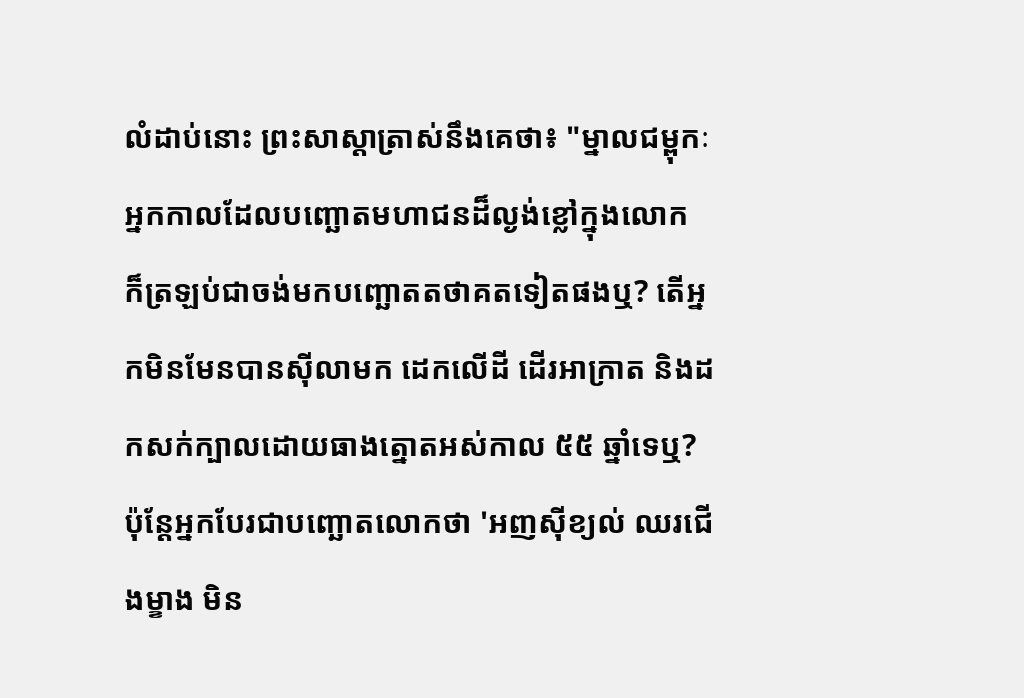លំដាប់នោះ ព្រះសាស្តាត្រាស់នឹងគេថា៖ "ម្នាលជម្ពុកៈ អ្នកកាលដែលបញ្ឆោតមហាជនដ៏ល្ងង់ខ្លៅក្នុងលោក ក៏ត្រឡប់ជាចង់មកបញ្ឆោតតថាគតទៀតផងឬ? តើអ្នកមិនមែនបានស៊ីលាមក ដេកលើដី ដើរអាក្រាត និងដកសក់ក្បាលដោយធាងត្នោតអស់កាល ៥៥ ឆ្នាំទេឬ? ប៉ុន្តែអ្នកបែរជាបញ្ឆោតលោកថា 'អញស៊ីខ្យល់ ឈរជើងម្ខាង មិន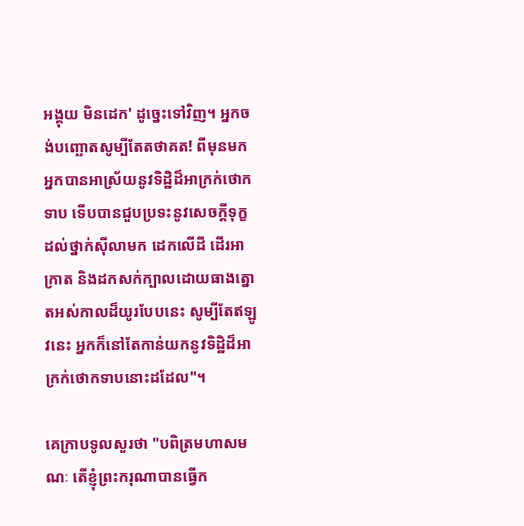អង្គុយ មិនដេក' ដូច្នេះទៅវិញ។ អ្នកចង់បញ្ឆោតសូម្បីតែតថាគត! ពីមុនមក អ្នកបានអាស្រ័យនូវទិដ្ឋិដ៏អាក្រក់ថោកទាប ទើបបានជួបប្រទះនូវសេចក្ដីទុក្ខដល់ថ្នាក់ស៊ីលាមក ដេកលើដី ដើរអាក្រាត និងដកសក់ក្បាលដោយធាងត្នោតអស់កាលដ៏យូរបែបនេះ សូម្បីតែឥឡូវនេះ អ្នកក៏នៅតែកាន់យកនូវទិដ្ឋិដ៏អាក្រក់ថោកទាបនោះដដែល"។

គេក្រាបទូលសួរថា "បពិត្រមហាសមណៈ តើខ្ញុំព្រះករុណាបានធ្វើក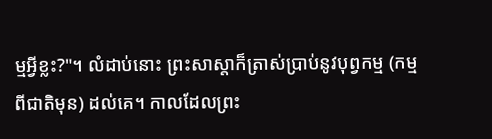ម្មអ្វីខ្លះ?"។ លំដាប់នោះ ព្រះសាស្តាក៏ត្រាស់ប្រាប់នូវបុព្វកម្ម (កម្មពីជាតិមុន) ដល់គេ។ កាលដែលព្រះ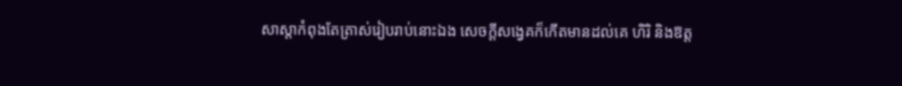សាស្តាកំពុងតែត្រាស់រៀបរាប់នោះឯង សេចក្ដីសង្វេគក៏កើតមានដល់គេ ហិរិ និងឱត្ត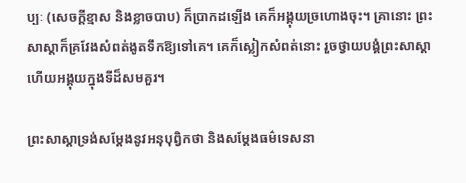ប្បៈ (សេចក្ដីខ្មាស និងខ្លាចបាប) ក៏ប្រាកដឡើង គេក៏អង្គុយច្រហោងចុះ។ គ្រានោះ ព្រះសាស្តាក៏គ្រវែងសំពត់ងូតទឹកឱ្យទៅគេ។ គេក៏ស្លៀកសំពត់នោះ រួចថ្វាយបង្គំព្រះសាស្តា ហើយអង្គុយក្នុងទីដ៏សមគួរ។

ព្រះសាស្តាទ្រង់សម្ដែងនូវអនុបុព្វិកថា និងសម្តែងធម៌ទេសនា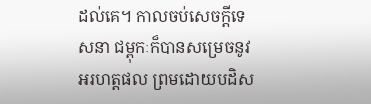ដល់គេ។ កាលចប់សេចក្ដីទេសនា ជម្ពុកៈក៏បានសម្រេចនូវអរហត្តផល ព្រមដោយបដិស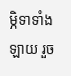ម្ភិទាទាំងឡាយ រួច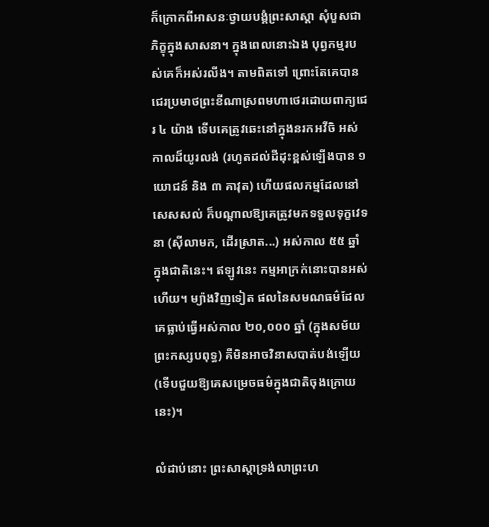ក៏ក្រោកពីអាសនៈថ្វាយបង្គំព្រះសាស្តា សុំបួសជាភិក្ខុក្នុងសាសនា។ ក្នុងពេលនោះឯង បុព្វកម្មរបស់គេក៏អស់រលីង។ តាមពិតទៅ ព្រោះតែគេបានជេរប្រមាថព្រះខីណាស្រពមហាថេរដោយពាក្យជេរ ៤ យ៉ាង ទើបគេត្រូវឆេះនៅក្នុងនរកអវីចិ អស់កាលដ៏យូរលង់ (រហូតដល់ដីដុះខ្ពស់ឡើងបាន ១ យោជន៍ និង ៣ គាវុត) ហើយផលកម្មដែលនៅសេសសល់ ក៏បណ្ដាលឱ្យគេត្រូវមកទទួលទុក្ខវេទនា (ស៊ីលាមក, ដើរស្រាត...) អស់កាល ៥៥ ឆ្នាំ ក្នុងជាតិនេះ។ ឥឡូវនេះ កម្មអាក្រក់នោះបានអស់ហើយ។ ម្យ៉ាងវិញទៀត ផលនៃសមណធម៌ដែលគេធ្លាប់ធ្វើអស់កាល ២០,០០០ ឆ្នាំ (ក្នុងសម័យព្រះកស្សបពុទ្ធ) គឺមិនអាចវិនាសបាត់បង់ឡើយ (ទើបជួយឱ្យគេសម្រេចធម៌ក្នុងជាតិចុងក្រោយនេះ)។

លំដាប់នោះ ព្រះសាស្តាទ្រង់លាព្រះហ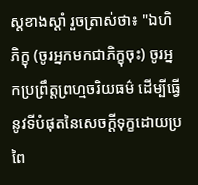ស្តខាងស្តាំ រួចត្រាស់ថា៖ "ឯហិ ភិក្ខុ (ចូរអ្នកមកជាភិក្ខុចុះ) ចូរអ្នកប្រព្រឹត្តព្រហ្មចរិយធម៌ ដើម្បីធ្វើនូវទីបំផុតនៃសេចក្ដីទុក្ខដោយប្រពៃ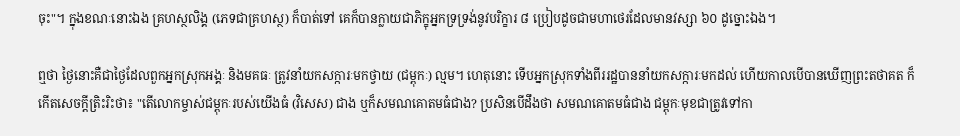ចុះ"។ ក្នុងខណៈនោះឯង គ្រហស្ថលិង្គ (ភេទជាគ្រហស្ថ) ក៏បាត់ទៅ គេក៏បានក្លាយជាភិក្ខុអ្នកទ្រទ្រង់នូវបរិក្ខារ ៨ ប្រៀបដូចជាមហាថេរដែលមានវស្សា ៦០ ដូច្នោះឯង។

ឮថា ថ្ងៃនោះគឺជាថ្ងៃដែលពួកអ្នកស្រុកអង្គៈ និងមគធៈ ត្រូវនាំយកសក្ការៈមកថ្វាយ (ជម្ពុកៈ) ល្មម។ ហេតុនោះ ទើបអ្នកស្រុកទាំងពីររដ្ឋបាននាំយកសក្ការៈមកដល់ ហើយកាលបើបានឃើញព្រះតថាគត ក៏កើតសេចក្ដីត្រិះរិះថា៖ "តើលោកម្ចាស់ជម្ពុកៈរបស់យើងធំ (វិសេស) ជាង ឬក៏សមណគោតមធំជាង? ប្រសិនបើដឹងថា សមណគោតមធំជាង ជម្ពុកៈមុខជាត្រូវទៅកា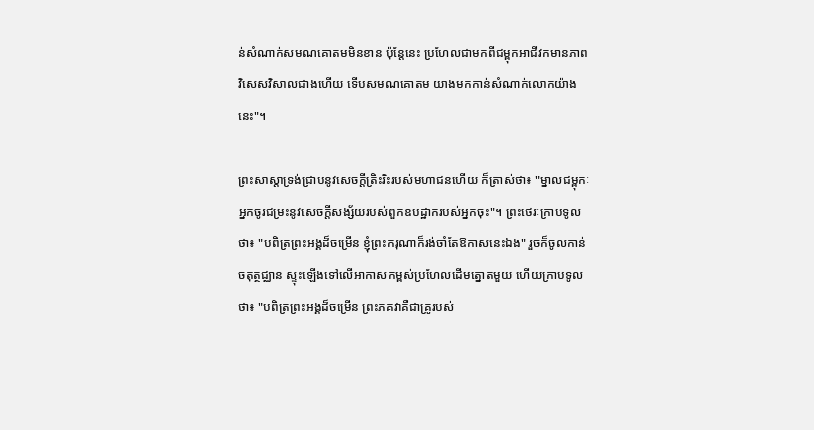ន់សំណាក់សមណគោតមមិនខាន ប៉ុន្តែនេះ ប្រហែលជាមកពីជម្ពុកអាជីវកមានភាពវិសេសវិសាលជាងហើយ ទើបសមណគោតម យាងមកកាន់សំណាក់លោកយ៉ាងនេះ"។

ព្រះសាស្តាទ្រង់ជ្រាបនូវសេចក្ដីត្រិះរិះរបស់មហាជនហើយ ក៏ត្រាស់ថា៖ "ម្នាលជម្ពុកៈ អ្នកចូរជម្រះនូវសេចក្ដីសង្ស័យរបស់ពួកឧបដ្ឋាករបស់អ្នកចុះ"។ ព្រះថេរៈក្រាបទូលថា៖ "បពិត្រព្រះអង្គដ៏ចម្រើន ខ្ញុំព្រះករុណាក៏រង់ចាំតែឱកាសនេះឯង" រួចក៏ចូលកាន់ចតុត្ថជ្ឈាន ស្ទុះឡើងទៅលើអាកាសកម្ពស់ប្រហែលដើមត្នោតមួយ ហើយក្រាបទូលថា៖ "បពិត្រព្រះអង្គដ៏ចម្រើន ព្រះភគវាគឺជាគ្រូរបស់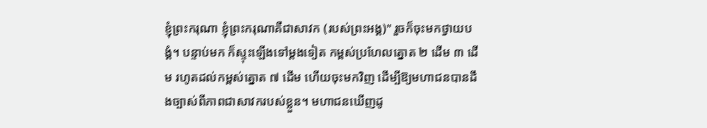ខ្ញុំព្រះករុណា ខ្ញុំព្រះករុណាគឺជាសាវក (របស់ព្រះអង្គ)" រួចក៏ចុះមកថ្វាយបង្គំ។ បន្ទាប់មក ក៏ស្ទុះឡើងទៅម្ដងទៀត កម្ពស់ប្រហែលត្នោត ២ ដើម ៣ ដើម រហូតដល់កម្ពស់ត្នោត ៧ ដើម ហើយចុះមកវិញ ដើម្បីឱ្យមហាជនបានដឹងច្បាស់ពីភាពជាសាវករបស់ខ្លួន។ មហាជនឃើញដូ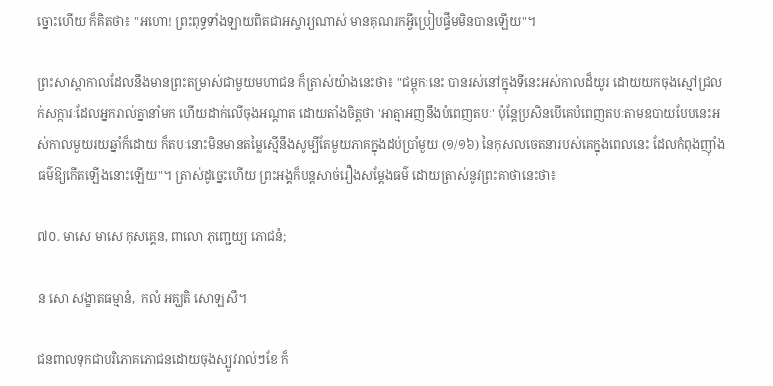ច្នោះហើយ ក៏គិតថា៖ "អហោ! ព្រះពុទ្ធទាំងឡាយពិតជាអស្ចារ្យណាស់ មានគុណរកអ្វីប្រៀបផ្ទឹមមិនបានឡើយ"។

ព្រះសាស្តាកាលដែលនឹងមានព្រះតម្រាស់ជាមួយមហាជន ក៏ត្រាស់យ៉ាងនេះថា៖ "ជម្ពុកៈនេះ បានរស់នៅក្នុងទីនេះអស់កាលដ៏យូរ ដោយយកចុងស្មៅជ្រលក់សក្ការៈដែលអ្នករាល់គ្នានាំមក ហើយដាក់លើចុងអណ្ដាត ដោយតាំងចិត្តថា 'អាត្មាអញនឹងបំពេញតបៈ' ប៉ុន្តែប្រសិនបើគេបំពេញតបៈតាមឧបាយបែបនេះអស់កាលមួយរយឆ្នាំក៏ដោយ ក៏តបៈនោះមិនមានតម្លៃស្មើនឹងសូម្បីតែមួយភាគក្នុងដប់ប្រាំមួយ (១/១៦) នៃកុសលចេតនារបស់គេក្នុងពេលនេះ ដែលកំពុងញ៉ាំងធម៌ឱ្យកើតឡើងនោះឡើយ"។ ត្រាស់ដូច្នេះហើយ ព្រះអង្គក៏បន្តសាច់រឿងសម្តែងធម៌ ដោយត្រាស់នូវព្រះគាថានេះថា៖

៧០. មាសេ មាសេ កុសគ្គេន, ពាលោ ភុញ្ជេយ្យ ភោជនំ;

ន សោ សង្ខាតធម្មានំ,  កលំ អគ្ឃតិ សោឡសឹ។

ជនពាលទុកជាបរិភោគភោជនដោយចុងស្បូវរាល់ៗខែ ក៏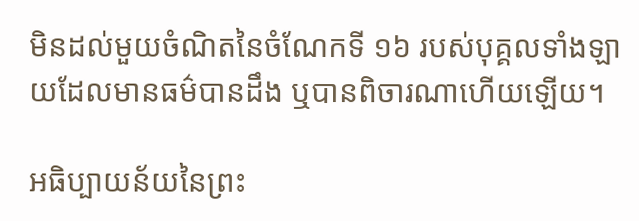មិនដល់មួយចំណិតនៃចំណែកទី ១៦ របស់បុគ្គលទាំងឡាយដែលមានធម៌បានដឹង ឬបានពិចារណាហើយឡើយ។

អធិប្បាយន័យនៃព្រះ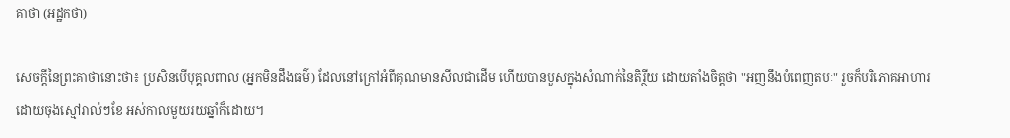គាថា (អដ្ឋកថា)

សេចក្ដីនៃព្រះគាថានោះថា៖ ប្រសិនបើបុគ្គលពាល (អ្នកមិនដឹងធម៌) ដែលនៅក្រៅអំពីគុណមានសីលជាដើម ហើយបានបួសក្នុងសំណាក់នៃតិរ្ថីយ ដោយតាំងចិត្តថា "អញនឹងបំពេញតបៈ" រួចក៏បរិភោគអាហារដោយចុងស្មៅរាល់ៗខែ អស់កាលមួយរយឆ្នាំក៏ដោយ។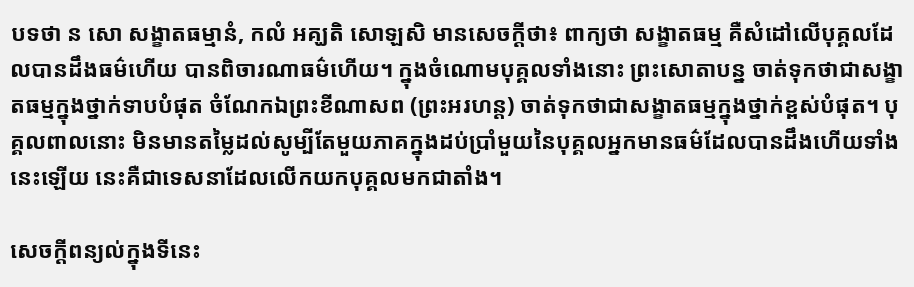បទថា ន សោ សង្ខាតធម្មានំ, កលំ អគ្ឃតិ សោឡសិ មានសេចក្ដីថា៖ ពាក្យថា សង្ខាតធម្ម គឺសំដៅលើបុគ្គលដែលបានដឹងធម៌ហើយ បានពិចារណាធម៌ហើយ។ ក្នុងចំណោមបុគ្គលទាំងនោះ ព្រះសោតាបន្ន ចាត់ទុកថាជាសង្ខាតធម្មក្នុងថ្នាក់ទាបបំផុត ចំណែកឯព្រះខីណាសព (ព្រះអរហន្ត) ចាត់ទុកថាជាសង្ខាតធម្មក្នុងថ្នាក់ខ្ពស់បំផុត។ បុគ្គលពាលនោះ មិនមានតម្លៃដល់សូម្បីតែមួយភាគក្នុងដប់ប្រាំមួយនៃបុគ្គលអ្នកមានធម៌ដែលបានដឹងហើយទាំងនេះឡើយ នេះគឺជាទេសនាដែលលើកយកបុគ្គលមកជាតាំង។

សេចក្ដីពន្យល់ក្នុងទីនេះ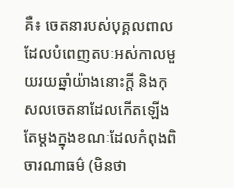គឺ៖ ចេតនារបស់បុគ្គលពាលដែលបំពេញតបៈអស់កាលមួយរយឆ្នាំយ៉ាងនោះក្ដី និងកុសលចេតនាដែលកើតឡើងតែម្ដងក្នុងខណៈដែលកំពុងពិចារណាធម៌ (មិនថា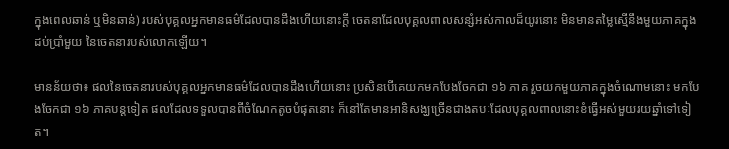ក្នុងពេលឆាន់ ឬមិនឆាន់) របស់បុគ្គលអ្នកមានធម៌ដែលបានដឹងហើយនោះក្ដី ចេតនាដែលបុគ្គលពាលសន្សំអស់កាលដ៏យូរនោះ មិនមានតម្លៃស្មើនឹងមួយភាគក្នុងដប់ប្រាំមួយ នៃចេតនារបស់លោកឡើយ។

មានន័យថា៖ ផលនៃចេតនារបស់បុគ្គលអ្នកមានធម៌ដែលបានដឹងហើយនោះ ប្រសិនបើគេយកមកបែងចែកជា ១៦ ភាគ រួចយកមួយភាគក្នុងចំណោមនោះ មកបែងចែកជា ១៦ ភាគបន្តទៀត ផលដែលទទួលបានពីចំណែកតូចបំផុតនោះ ក៏នៅតែមានអានិសង្ឃច្រើនជាងតបៈដែលបុគ្គលពាលនោះខំធ្វើអស់មួយរយឆ្នាំទៅទៀត។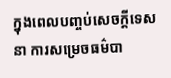ក្នុងពេលបញ្ចប់សេចក្ដីទេសនា ការសម្រេចធម៌បា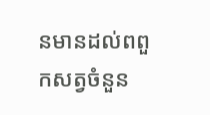នមានដល់ពពួកសត្វចំនួន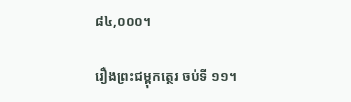៨៤,០០០។

រឿងព្រះជម្ពុកត្ថេរ ចប់ទី ១១។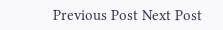Previous Post Next Post